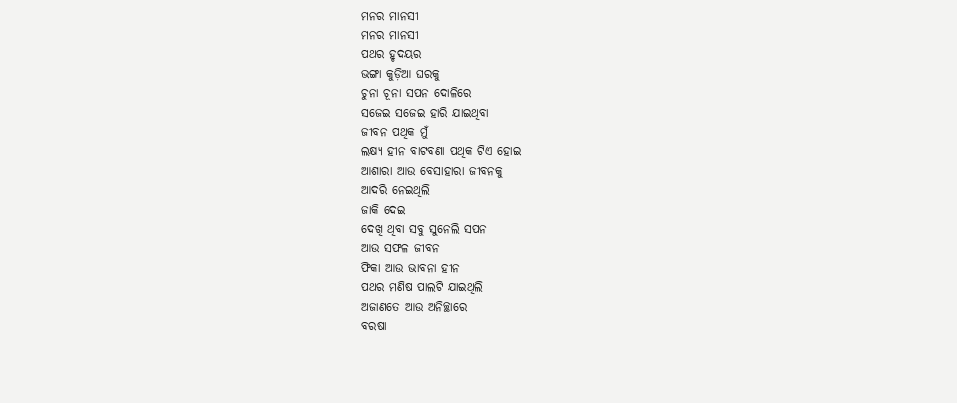ମନର ମାନସୀ
ମନର ମାନସୀ
ପଥର ହୃଦୟର
ଭଙ୍ଗା କୁଡ଼ିଆ ଘରକୁ
ଚୁନା ଚୂନା ସପନ ଦୋଳିରେ
ସଜେଇ ସଜେଇ ହାରି ଯାଇଥିବା
ଜୀବନ ପଥିକ ମୁଁ
ଲକ୍ଷ୍ୟ ହୀନ ବାଟବଣା ପଥିକ ଟିଏ ହୋଇ
ଆଶାରା ଆଉ ବେସାହାରା ଜୀବନକୁ
ଆଦରି ନେଇଥିଲି
ଜାକି ଦେଇ
ଦେଖି ଥିବା ସବୁ ସୁନେଲି ସପନ
ଆଉ ସଫଳ ଜୀବନ
ଫିକା ଆଉ ଭାବନା ହୀନ
ପଥର ମଣିଷ ପାଲଟି ଯାଇଥିଲି
ଅଜାଣତେ ଆଉ ଅନିଚ୍ଛାରେ
ବରଷା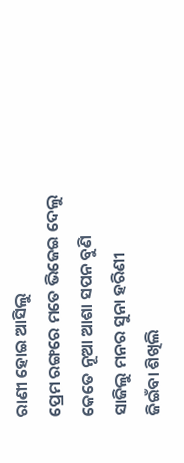ରାଣୀ ହୋଇ ଆସିଲୁ
ପ୍ରେମ ରଙ୍ଗରେ ମତେ ଭିଜେଇ ଦେଲୁ
କେତେ ନୂଆ ଆଶା ସପନ ବୁଣି
ସାଜିଲୁ ମନର ସୁନା ହରିଣୀ
ଜିଇଁବା ଶିଖିଲି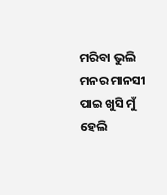ମରିବା ଭୁଲି
ମନର ମାନସୀ ପାଇ ଖୁସି ମୁଁ ହେଲି